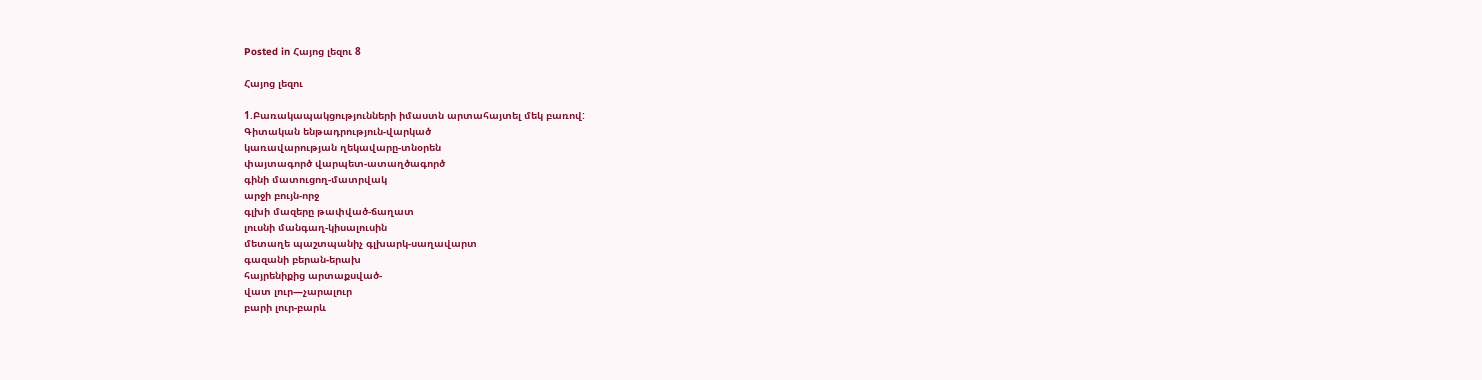Posted in Հայոց լեզու 8

Հայոց լեզու

1.Բառակապակցությունների իմաստն արտահայտել մեկ բառով:
Գիտական ենթադրություն-վարկած
կառավարության ղեկավարը-տնօրեն
փայտագործ վարպետ-ատաղծագործ
գինի մատուցող-մատրվակ
արջի բույն-որջ
գլխի մազերը թափված-ճաղատ
լուսնի մանգաղ-կիսալուսին
մետաղե պաշտպանիչ գլխարկ-սաղավարտ
գազանի բերան-երախ
հայրենիքից արտաքսված-
վատ լուր—չարալուր
բարի լուր-բարև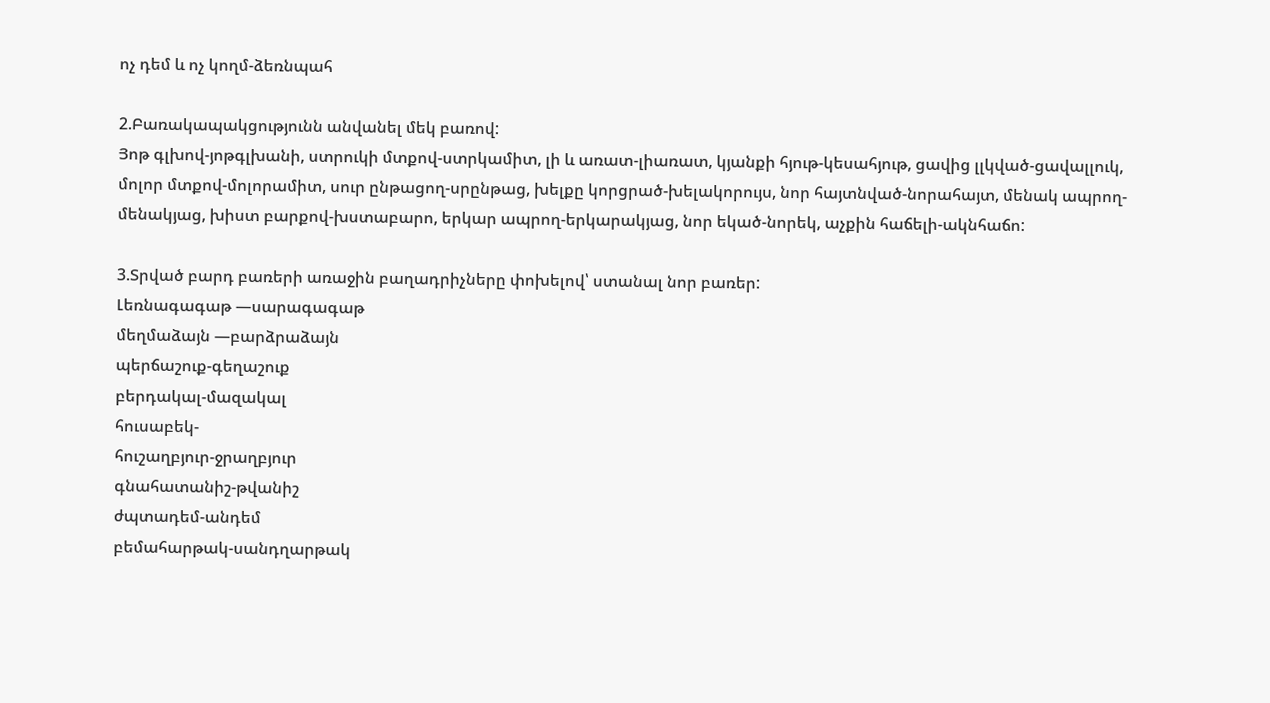ոչ դեմ և ոչ կողմ-ձեռնպահ

2.Բառակապակցությունն անվանել մեկ բառով:
Յոթ գլխով-յոթգլխանի, ստրուկի մտքով-ստրկամիտ, լի և առատ-լիառատ, կյանքի հյութ-կեսահյութ, ցավից լլկված-ցավալլուկ, մոլոր մտքով-մոլորամիտ, սուր ընթացող-սրընթաց, խելքը կորցրած-խելակորույս, նոր հայտնված-նորահայտ, մենակ ապրող-մենակյաց, խիստ բարքով-խստաբարո, երկար ապրող-երկարակյաց, նոր եկած-նորեկ, աչքին հաճելի-ակնհաճո:

3.Տրված բարդ բառերի առաջին բաղադրիչները փոխելով՝ ստանալ նոր բառեր:
Լեռնագագաթ —սարագագաթ
մեղմաձայն —բարձրաձայն
պերճաշուք-գեղաշուք
բերդակալ-մազակալ
հուսաբեկ-
հուշաղբյուր-ջրաղբյուր
գնահատանիշ-թվանիշ
ժպտադեմ-անդեմ
բեմահարթակ-սանդղարթակ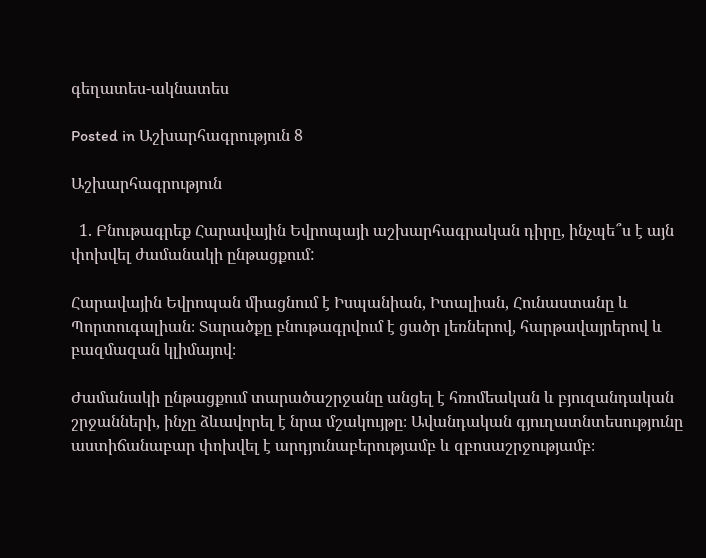գեղատես-ակնատես

Posted in Աշխարհագրություն 8

Աշխարհագրություն

  1. Բնութագրեք Հարավային Եվրոպայի աշխարհագրական դիրը, ինչպե՞ս է այն փոխվել ժամանակի ընթացքում:

Հարավային Եվրոպան միացնում է Իսպանիան, Իտալիան, Հունաստանը և Պորտուգալիան։ Տարածքը բնութագրվում է ցածր լեռներով, հարթավայրերով և բազմազան կլիմայով։

Ժամանակի ընթացքում տարածաշրջանը անցել է հռոմեական և բյուզանդական շրջանների, ինչը ձևավորել է նրա մշակույթը։ Ավանդական գյուղատնտեսությունը աստիճանաբար փոխվել է արդյունաբերությամբ և զբոսաշրջությամբ։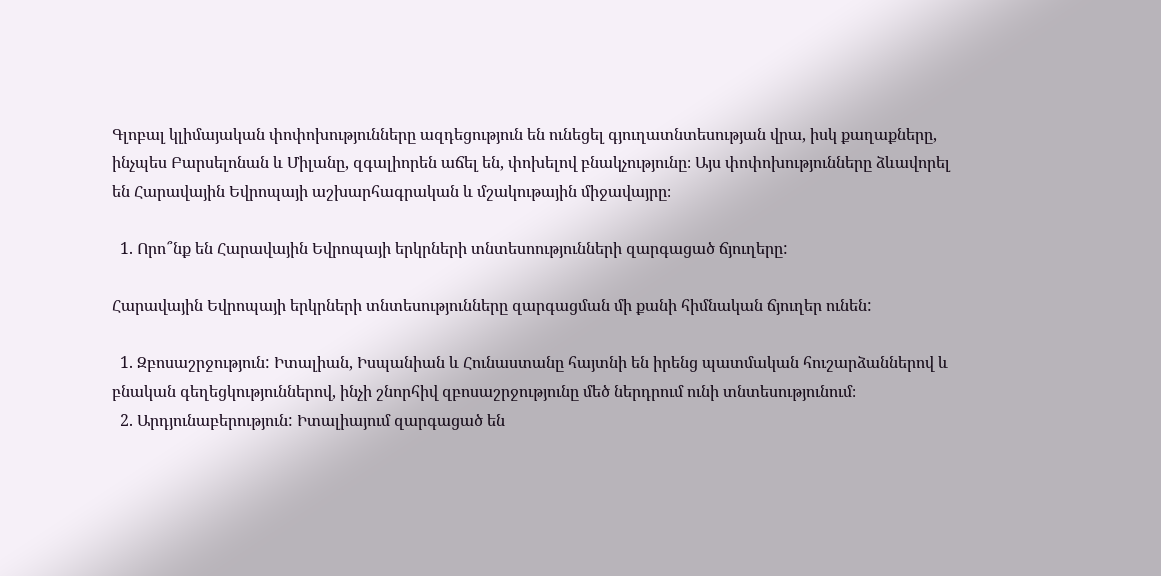Գլոբալ կլիմայական փոփոխությունները ազդեցություն են ունեցել գյուղատնտեսության վրա, իսկ քաղաքները, ինչպես Բարսելոնան և Միլանը, զգալիորեն աճել են, փոխելով բնակչությունը։ Այս փոփոխությունները ձևավորել են Հարավային Եվրոպայի աշխարհագրական և մշակութային միջավայրը։

  1. Որո՞նք են Հարավային Եվրոպայի երկրների տնտեսոությունների զարգացած ճյուղերը:

Հարավային Եվրոպայի երկրների տնտեսությունները զարգացման մի քանի հիմնական ճյուղեր ունեն:

  1. Զբոսաշրջություն: Իտալիան, Իսպանիան և Հունաստանը հայտնի են իրենց պատմական հուշարձաններով և բնական գեղեցկություններով, ինչի շնորհիվ զբոսաշրջությունը մեծ ներդրում ունի տնտեսությունում։
  2. Արդյունաբերություն: Իտալիայում զարգացած են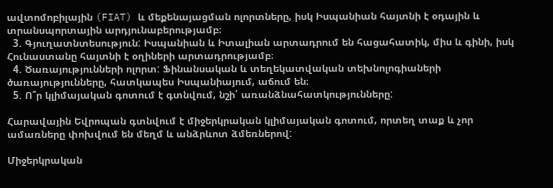ավտոմոբիլային (FIAT) և մեքենայացման ոլորտները, իսկ Իսպանիան հայտնի է օդային և տրանսպորտային արդյունաբերությամբ։
  3. Գյուղատնտեսություն: Իսպանիան և Իտալիան արտադրում են հացահատիկ, միս և գինի, իսկ Հունաստանը հայտնի է օղիների արտադրությամբ։
  4. Ծառայությունների ոլորտ: Ֆինանսական և տեղեկատվական տեխնոլոգիաների ծառայությունները, հատկապես Իսպանիայում, աճում են։
  5. Ո՞ր կլիմայական գոտում է գտնվում, նշի՛ առանձնահատկությունները:

Հարավային Եվրոպան գտնվում է միջերկրական կլիմայական գոտում, որտեղ տաք և չոր ամառները փոխվում են մեղմ և անձրևոտ ձմեռներով:

Միջերկրական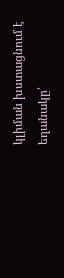կլիման խստացնում է եղանակը՝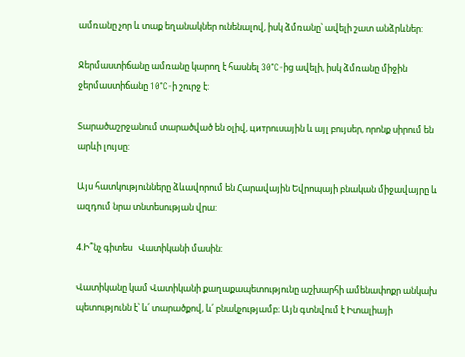ամռանը չոր և տաք եղանակներ ունենալով, իսկ ձմռանը՝ ավելի շատ անձրևներ:

Ջերմաստիճանը ամռանը կարող է հասնել 30°C-ից ավելի, իսկ ձմռանը միջին ջերմաստիճանը 10°C-ի շուրջ է:

Տարածաշրջանում տարածված են օլիվ, цитրուսային և այլ բույսեր, որոնք սիրում են արևի լույսը:

Այս հատկությունները ձևավորում են Հարավային Եվրոպայի բնական միջավայրը և ազդում նրա տնտեսության վրա:

4.Ի՞նչ գիտես   Վատիկանի մասին:

Վատիկանը կամ Վատիկանի քաղաքապետությունը աշխարհի ամենափոքր անկախ պետությունն է՝ և՛ տարածքով, և՛ բնակչությամբ։ Այն գտնվում է Իտալիայի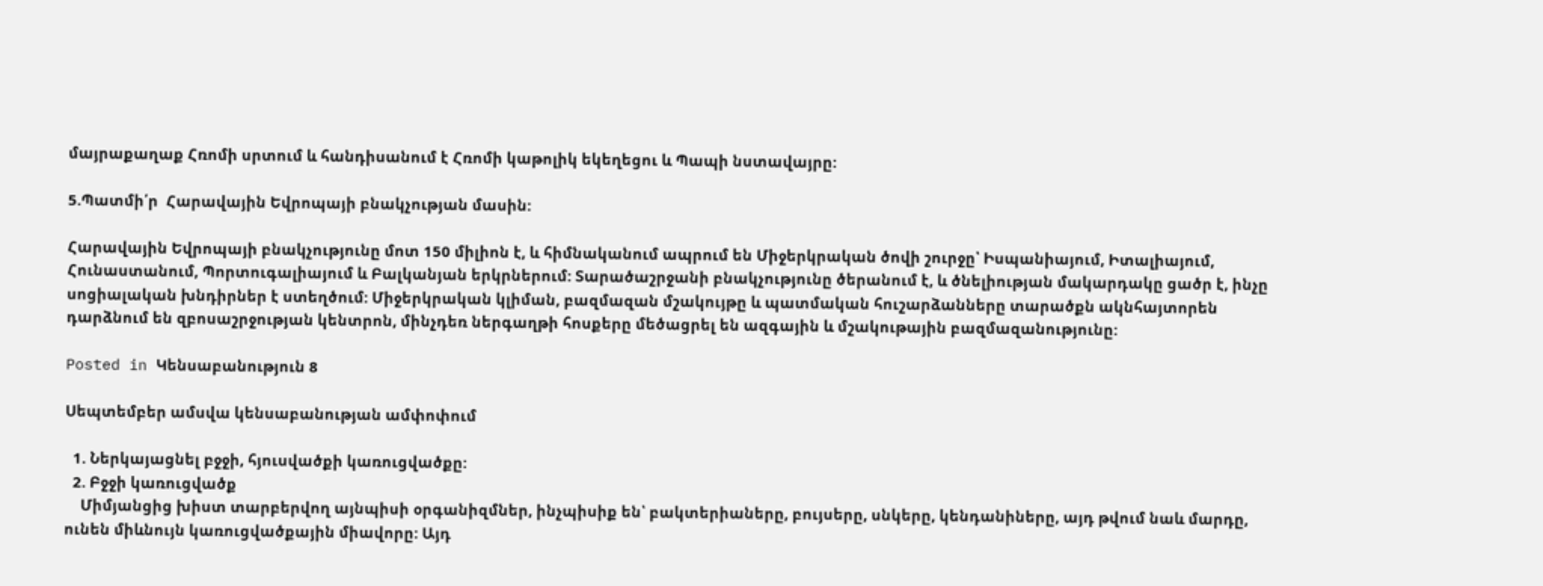մայրաքաղաք Հռոմի սրտում և հանդիսանում է Հռոմի կաթոլիկ եկեղեցու և Պապի նստավայրը:

5.Պատմի՛ր  Հարավային Եվրոպայի բնակչության մասին:

Հարավային Եվրոպայի բնակչությունը մոտ 150 միլիոն է, և հիմնականում ապրում են Միջերկրական ծովի շուրջը՝ Իսպանիայում, Իտալիայում, Հունաստանում, Պորտուգալիայում և Բալկանյան երկրներում: Տարածաշրջանի բնակչությունը ծերանում է, և ծնելիության մակարդակը ցածր է, ինչը սոցիալական խնդիրներ է ստեղծում: Միջերկրական կլիման, բազմազան մշակույթը և պատմական հուշարձանները տարածքն ակնհայտորեն դարձնում են զբոսաշրջության կենտրոն, մինչդեռ ներգաղթի հոսքերը մեծացրել են ազգային և մշակութային բազմազանությունը:

Posted in Կենսաբանություն 8

Սեպտեմբեր ամսվա կենսաբանության ամփոփում

  1. Ներկայացնել բջջի, հյուսվածքի կառուցվածքը:
  2. Բջջի կառուցվածք
    Միմյանցից խիստ տարբերվող այնպիսի օրգանիզմներ, ինչպիսիք են՝ բակտերիաները, բույսերը, սնկերը, կենդանիները, այդ թվում նաև մարդը, ունեն միևնույն կառուցվածքային միավորը: Այդ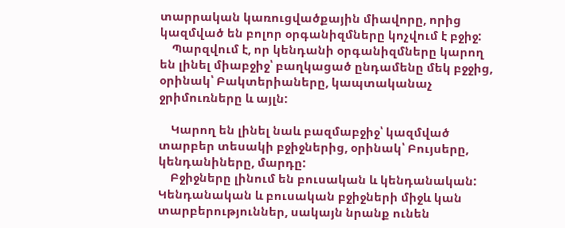տարրական կառուցվածքային միավորը, որից կազմված են բոլոր օրգանիզմները կոչվում է բջիջ:
    Պարզվում է, որ կենդանի օրգանիզմները կարող են լինել միաբջիջ՝ բաղկացած ընդամենը մեկ բջջից, օրինակ՝ Բակտերիաները, կապտականաչ ջրիմուռները և այլն:

    Կարող են լինել նաև բազմաբջիջ՝ կազմված տարբեր տեսակի բջիջներից, օրինակ՝ Բույսերը, կենդանիները, մարդը:
    Բջիջները լինում են բուսական և կենդանական: Կենդանական և բուսական բջիջների միջև կան տարբերություններ, սակայն նրանք ունեն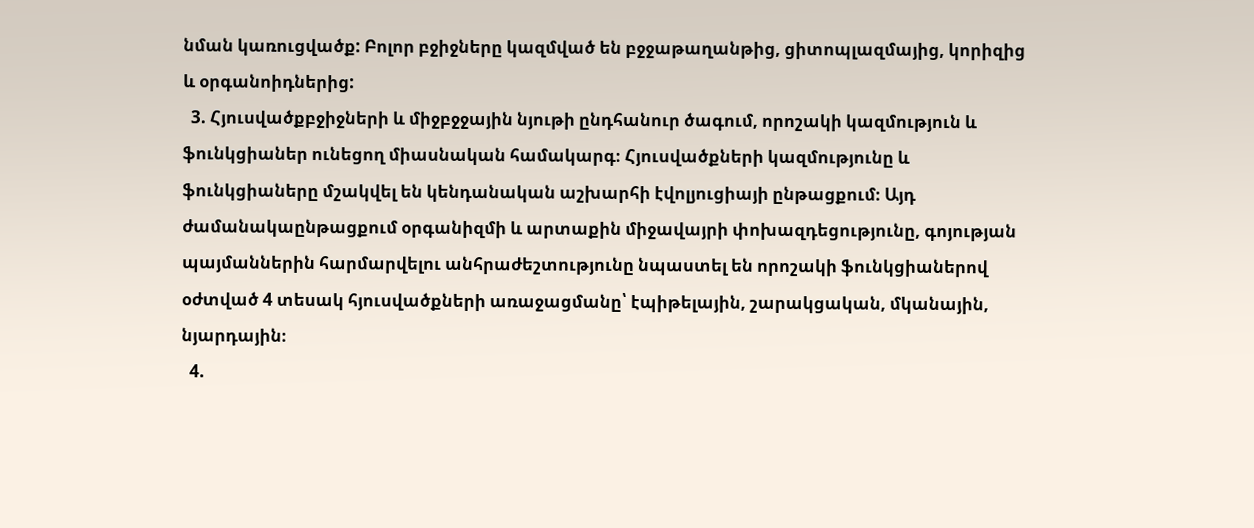նման կառուցվածք: Բոլոր բջիջները կազմված են բջջաթաղանթից, ցիտոպլազմայից, կորիզից և օրգանոիդներից:
  3. Հյուսվածքբջիջների և միջբջջային նյութի ընդհանուր ծագում, որոշակի կազմություն և ֆունկցիաներ ունեցող միասնական համակարգ։ Հյուսվածքների կազմությունը և ֆունկցիաները մշակվել են կենդանական աշխարհի էվոլյուցիայի ընթացքում։ Այդ ժամանակաընթացքում օրգանիզմի և արտաքին միջավայրի փոխազդեցությունը, գոյության պայմաններին հարմարվելու անհրաժեշտությունը նպաստել են որոշակի ֆունկցիաներով օժտված 4 տեսակ հյուսվածքների առաջացմանը՝ էպիթելային, շարակցական, մկանային, նյարդային։
  4.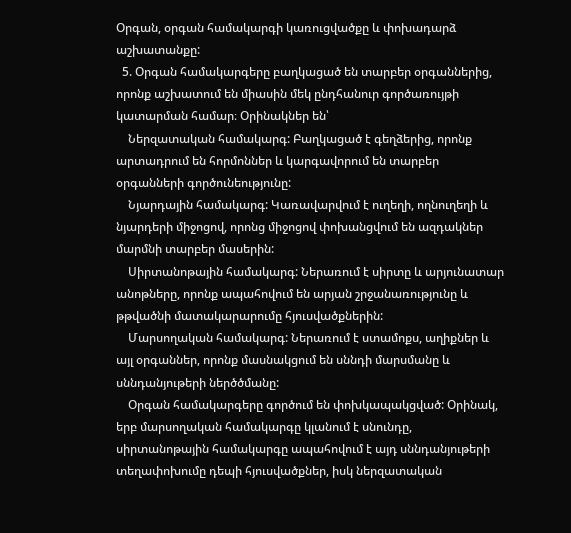Օրգան, օրգան համակարգի կառուցվածքը և փոխադարձ աշխատանքը:
  5. Օրգան համակարգերը բաղկացած են տարբեր օրգաններից, որոնք աշխատում են միասին մեկ ընդհանուր գործառույթի կատարման համար։ Օրինակներ են՝
    Ներզատական համակարգ: Բաղկացած է գեղձերից, որոնք արտադրում են հորմոններ և կարգավորում են տարբեր օրգանների գործունեությունը:
    Նյարդային համակարգ: Կառավարվում է ուղեղի, ողնուղեղի և նյարդերի միջոցով, որոնց միջոցով փոխանցվում են ազդակներ մարմնի տարբեր մասերին:
    Սիրտանոթային համակարգ: Ներառում է սիրտը և արյունատար անոթները, որոնք ապահովում են արյան շրջանառությունը և թթվածնի մատակարարումը հյուսվածքներին:
    Մարսողական համակարգ: Ներառում է ստամոքս, աղիքներ և այլ օրգաններ, որոնք մասնակցում են սննդի մարսմանը և սննդանյութերի ներծծմանը:
    Օրգան համակարգերը գործում են փոխկապակցված: Օրինակ, երբ մարսողական համակարգը կլանում է սնունդը, սիրտանոթային համակարգը ապահովում է այդ սննդանյութերի տեղափոխումը դեպի հյուսվածքներ, իսկ ներզատական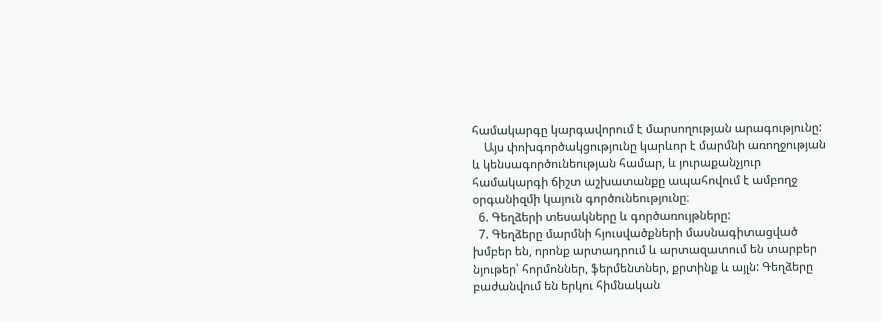համակարգը կարգավորում է մարսողության արագությունը:
    Այս փոխգործակցությունը կարևոր է մարմնի առողջության և կենսագործունեության համար, և յուրաքանչյուր համակարգի ճիշտ աշխատանքը ապահովում է ամբողջ օրգանիզմի կայուն գործունեությունը։
  6. Գեղձերի տեսակները և գործառույթները:
  7. Գեղձերը մարմնի հյուսվածքների մասնագիտացված խմբեր են, որոնք արտադրում և արտազատում են տարբեր նյութեր՝ հորմոններ, ֆերմենտներ, քրտինք և այլն: Գեղձերը բաժանվում են երկու հիմնական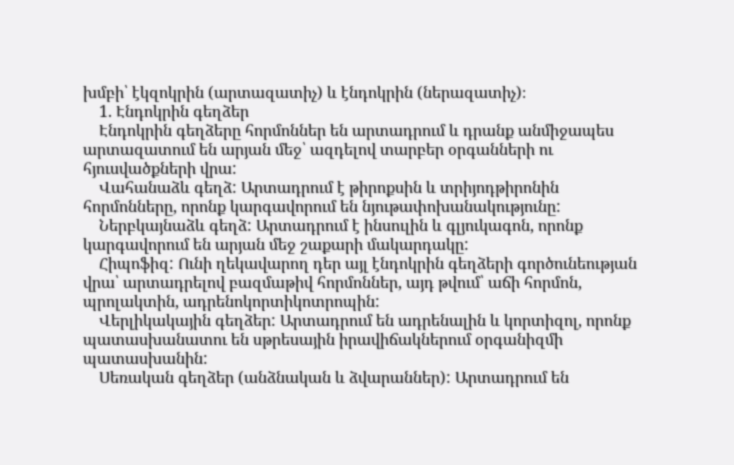խմբի՝ էկզոկրին (արտազատիչ) և էնդոկրին (ներազատիչ)։
    1. Էնդոկրին գեղձեր
    Էնդոկրին գեղձերը հորմոններ են արտադրում և դրանք անմիջապես արտազատում են արյան մեջ՝ ազդելով տարբեր օրգանների ու հյուսվածքների վրա:
    Վահանաձև գեղձ: Արտադրում է թիրոքսին և տրիյոդթիրոնին հորմոնները, որոնք կարգավորում են նյութափոխանակությունը:
    Ներբկայնաձև գեղձ: Արտադրում է ինսուլին և գլյուկագոն, որոնք կարգավորում են արյան մեջ շաքարի մակարդակը:
    Հիպոֆիզ: Ունի ղեկավարող դեր այլ էնդոկրին գեղձերի գործունեության վրա՝ արտադրելով բազմաթիվ հորմոններ, այդ թվում՝ աճի հորմոն, պրոլակտին, ադրենոկորտիկոտրոպին:
    Վերլիկակային գեղձեր: Արտադրում են ադրենալին և կորտիզոլ, որոնք պատասխանատու են սթրեսային իրավիճակներում օրգանիզմի պատասխանին:
    Սեռական գեղձեր (անձնական և ձվարաններ): Արտադրում են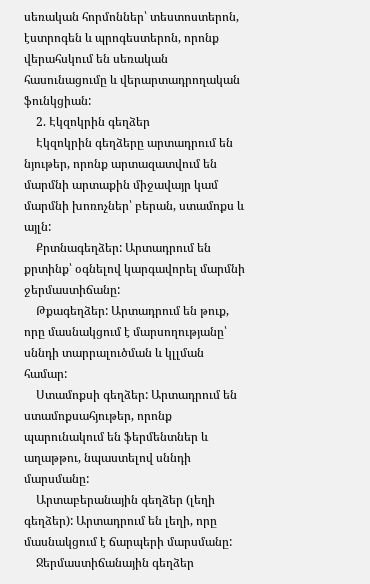սեռական հորմոններ՝ տեստոստերոն, էստրոգեն և պրոգեստերոն, որոնք վերահսկում են սեռական հասունացումը և վերարտադրողական ֆունկցիան:
    2. Էկզոկրին գեղձեր
    Էկզոկրին գեղձերը արտադրում են նյութեր, որոնք արտազատվում են մարմնի արտաքին միջավայր կամ մարմնի խոռոչներ՝ բերան, ստամոքս և այլն:
    Քրտնագեղձեր: Արտադրում են քրտինք՝ օգնելով կարգավորել մարմնի ջերմաստիճանը:
    Թքագեղձեր: Արտադրում են թուք, որը մասնակցում է մարսողությանը՝ սննդի տարրալուծման և կլլման համար:
    Ստամոքսի գեղձեր: Արտադրում են ստամոքսահյութեր, որոնք պարունակում են ֆերմենտներ և աղաթթու, նպաստելով սննդի մարսմանը:
    Արտաբերանային գեղձեր (լեղի գեղձեր): Արտադրում են լեղի, որը մասնակցում է ճարպերի մարսմանը:
    Ջերմաստիճանային գեղձեր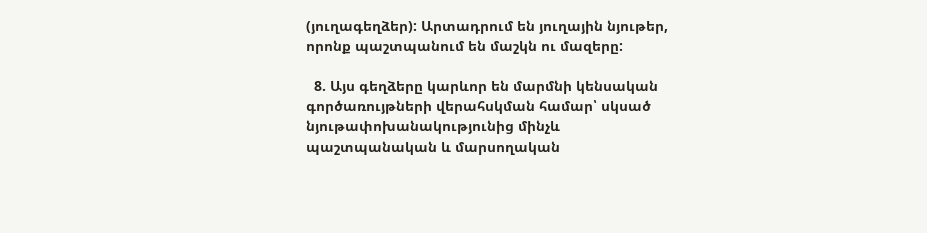(յուղագեղձեր): Արտադրում են յուղային նյութեր, որոնք պաշտպանում են մաշկն ու մազերը:

  8. Այս գեղձերը կարևոր են մարմնի կենսական գործառույթների վերահսկման համար՝ սկսած նյութափոխանակությունից մինչև պաշտպանական և մարսողական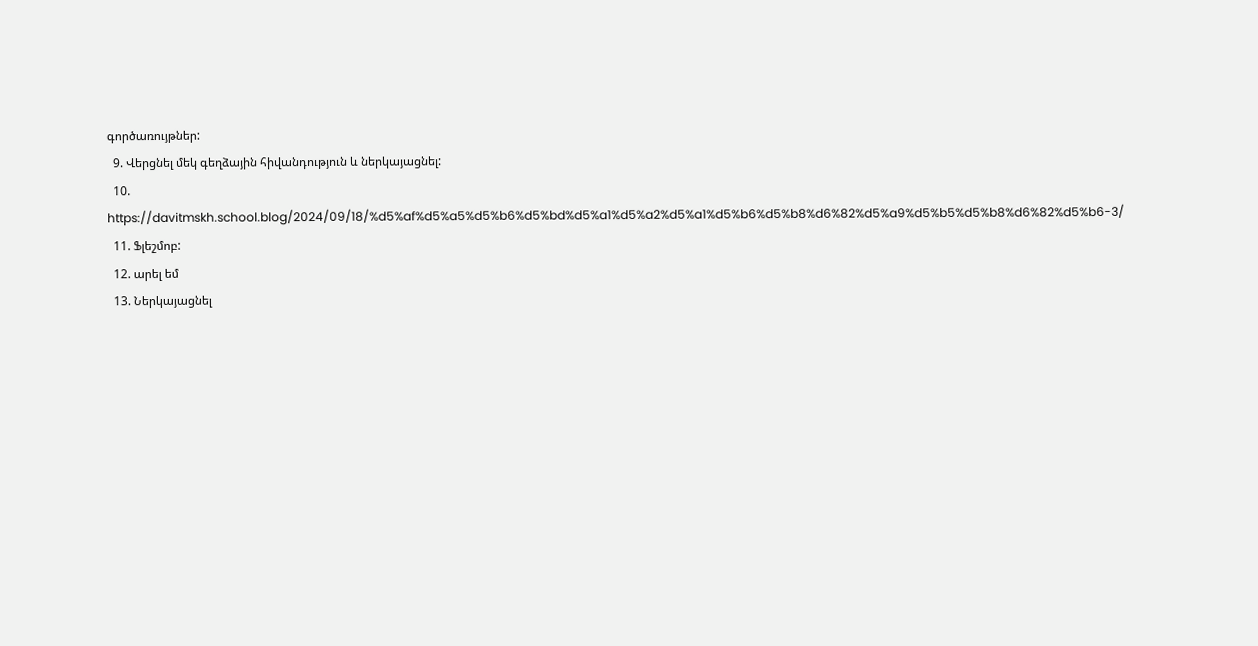գործառույթներ:
  9. Վերցնել մեկ գեղձային հիվանդություն և ներկայացնել:
  10. https://davitmskh.school.blog/2024/09/18/%d5%af%d5%a5%d5%b6%d5%bd%d5%a1%d5%a2%d5%a1%d5%b6%d5%b8%d6%82%d5%a9%d5%b5%d5%b8%d6%82%d5%b6-3/
  11. Ֆլեշմոբ:
  12. արել եմ
  13. Ներկայացնել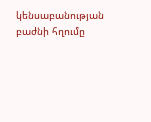կենսաբանության բաժնի հղումը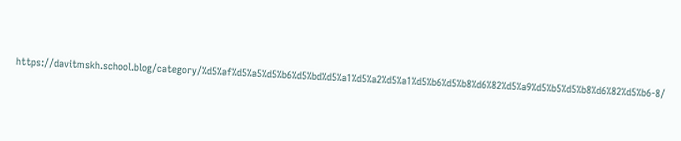https://davitmskh.school.blog/category/%d5%af%d5%a5%d5%b6%d5%bd%d5%a1%d5%a2%d5%a1%d5%b6%d5%b8%d6%82%d5%a9%d5%b5%d5%b8%d6%82%d5%b6-8/